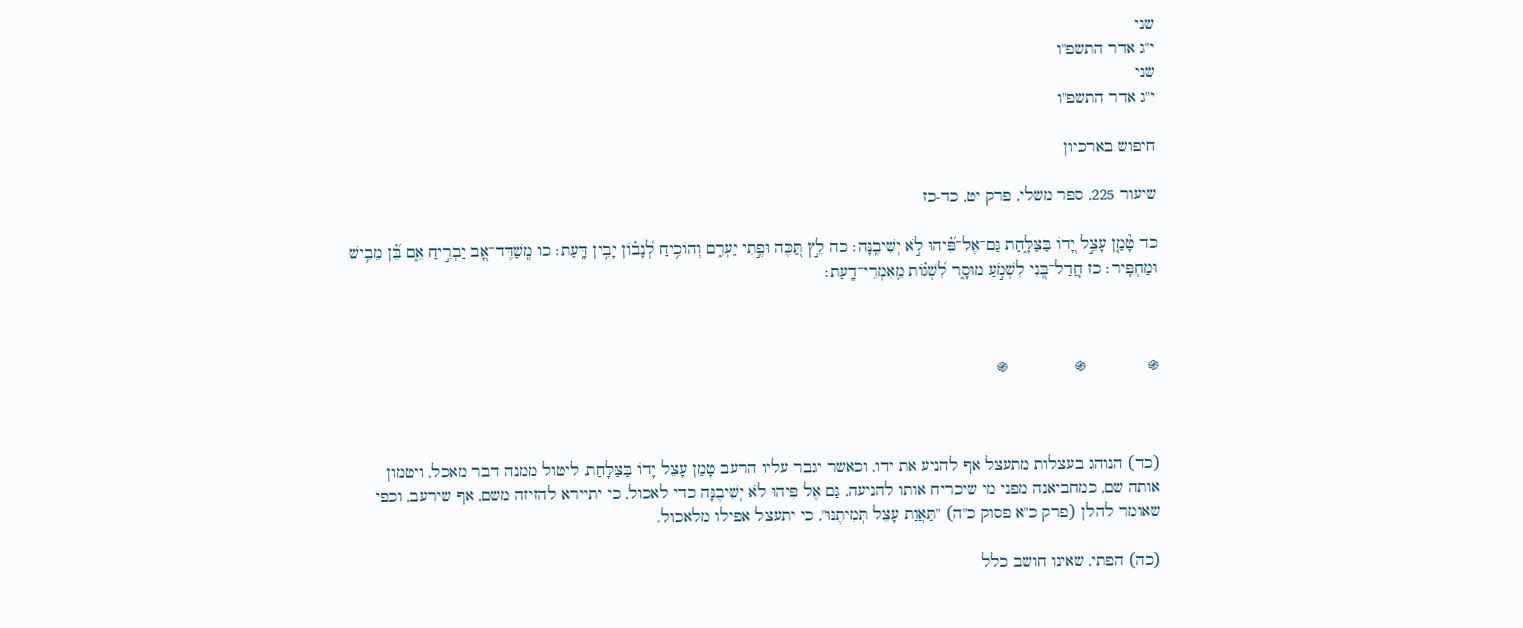שני
י"ג אדר התשפ"ו
שני
י"ג אדר התשפ"ו

חיפוש בארכיון

שיעור 225, ספר משלי, פרק יט, כד-כז

כד טָ֘מַ֤ן עָצֵ֣ל יָ֭דוֹ בַּצַּלָּ֑חַת גַּם־אֶל־פִּ֗֝יהוּ לֹ֣א יְשִׁיבֶֽנָּה׃ כה לֵ֣ץ תַּ֭כֶּה וּפֶ֣תִי יַעְרִ֑ם וְהוֹכִ֥יחַ לְ֝נָב֗וֹן יָבִ֥ין דָּֽעַת׃ כו מְֽשַׁדֶּד־אָ֭ב יַבְרִ֣יחַ אֵ֑ם בֵּ֗֝ן מֵבִ֥ישׁ וּמַחְפִּֽיר׃ כז חֲֽדַל־בְּ֭נִי לִשְׁמֹ֣עַ מוּסָ֑ר לִ֝שְׁג֗וֹת מֵֽאִמְרֵי־דָֽעַת׃



֍             ֍              ֍



(כד) הנוהג בעצלות מתעצל אף להניע את ידו, וכאשר יגבר עליו הרעב טָמַן עָצֵל יָדוֹ בַּצַּלָּחַת, ליטול ממנה דבר מאכל, ויטמון אותה שם, כמחביאנה מפני מי שיכריח אותו להניעה, גַּם אֶל פִּיהוּ לֹא יְשִׁיבֶנָּה כדי לאכול, כי יתיירא להזיזה משם, אף שירעב, וכפי שאומר להלן (פרק כ"א פסוק כ"ה) "תַּאֲוַת עָצֵל תְּמִיתֶנּוּ", כי יתעצל אפילו מלאכול.

(כה) הפתי, שאינו חושב כלל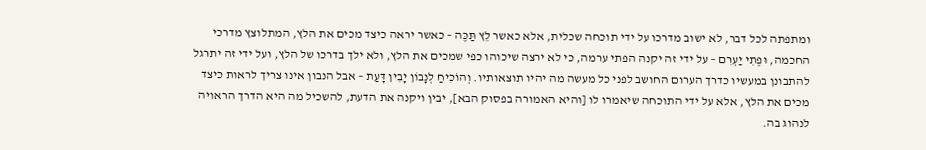ומתפתה לכל דבר, לא ישוב מדרכו על ידי תוכחה שכלית, אלא כאשר לֵץ תַּכֶּה – כאשר יראה כיצד מכים את הלץ, המתלוצץ מדרכי החכמה, וּפֶתִי יַעְרִם – על ידי זה יקנה הפתי ערמה, כי לא ירצה שיכוהו כפי שמכים את הלץ, ולא ילך בדרכו של הלץ, ועל ידי זה יתרגל להתבונן במעשיו כדרך הערום החושב לפני כל מעשה מה יהיו תוצאותיו. וְהוֹכִיחַ לְנָבוֹן יָבִין דָּעַת – אבל הנבון אינו צריך לראות כיצד מכים את הלץ, אלא על ידי התוכחה שיאמרו לו [והיא האמורה בפסוק הבא], יבין ויקנה את הדעת, להשכיל מה היא הדרך הראויה לנהוג בה.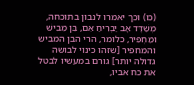(כו) וכך יאמרו לנבון בתוכחה, מְשַׁדֶּד אָב יַבְרִיחַ אֵם, בֵּן מֵבִישׁ וּמַחְפִּיר, כלומר, הרי הבן המביש והמחפיר [שזהו כינוי לבושה גדולה יותר] גורם במעשיו לבטל את כח אביו,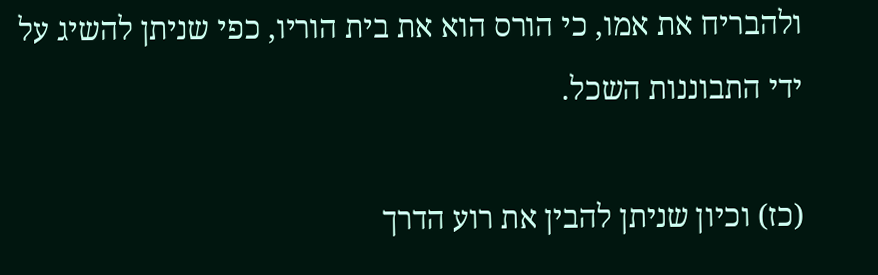ולהבריח את אמו, כי הורס הוא את בית הוריו, כפי שניתן להשיג על ידי התבוננות השכל.

(כז) וכיון שניתן להבין את רוע הדרך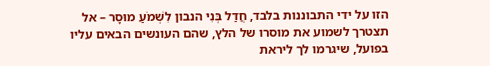הזו על ידי התבוננות בלבד, חֲדַל בְּנִי הנבון לִשְׁמֹעַ מוּסָר – אל תצטרך לשמוע את מוסרו של הלץ, שהם העונשים הבאים עליו בפועל, שיגרמו לך ליראת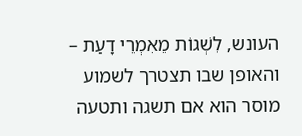העונש, לִשְׁגוֹת מֵאִמְרֵי דָעַת – והאופן שבו תצטרך לשמוע מוסר הוא אם תשגה ותטעה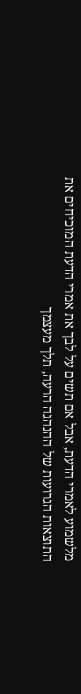מלשמוע לאמרי הדעת, אבל אם תשים על לבך את אמרי הדעת המוכיחים את התוצאות הגרועות של ההנהגה הרעה, תלך מעצמך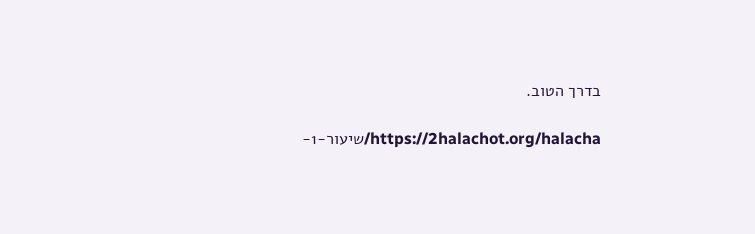בדרך הטוב.

https://2halachot.org/halacha/שיעור-1-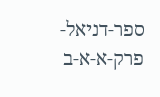ספר-דניאל-פרק-א-א-ב